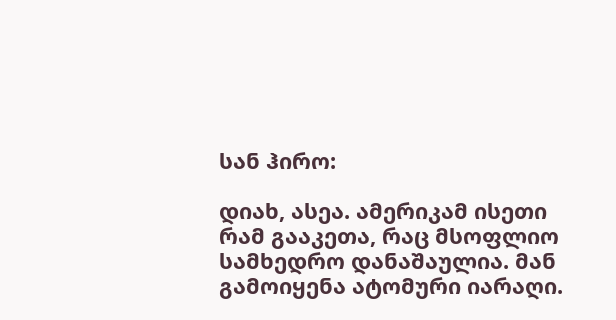სან ჰირო:

დიახ, ასეა. ამერიკამ ისეთი რამ გააკეთა, რაც მსოფლიო სამხედრო დანაშაულია. მან გამოიყენა ატომური იარაღი.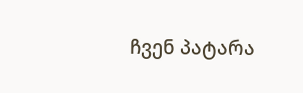ჩვენ პატარა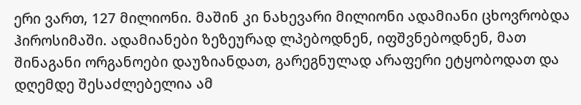ერი ვართ, 127 მილიონი. მაშინ კი ნახევარი მილიონი ადამიანი ცხოვრობდა ჰიროსიმაში. ადამიანები ზეზეურად ლპებოდნენ, იფშვნებოდნენ, მათ შინაგანი ორგანოები დაუზიანდათ, გარეგნულად არაფერი ეტყობოდათ და დღემდე შესაძლებელია ამ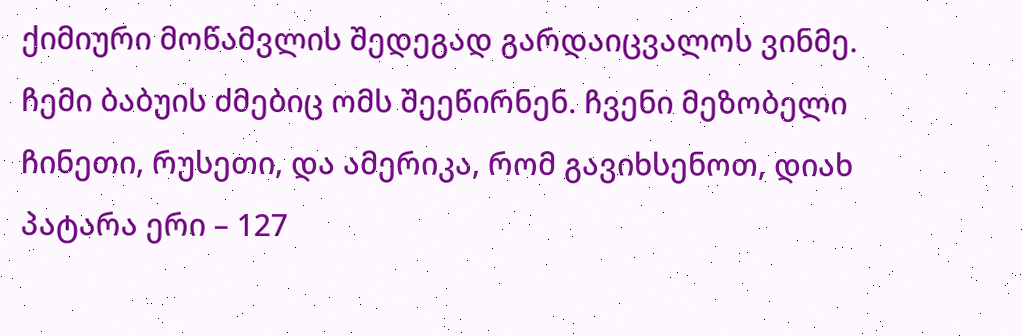ქიმიური მოწამვლის შედეგად გარდაიცვალოს ვინმე. ჩემი ბაბუის ძმებიც ომს შეეწირნენ. ჩვენი მეზობელი ჩინეთი, რუსეთი, და ამერიკა, რომ გავიხსენოთ, დიახ  პატარა ერი – 127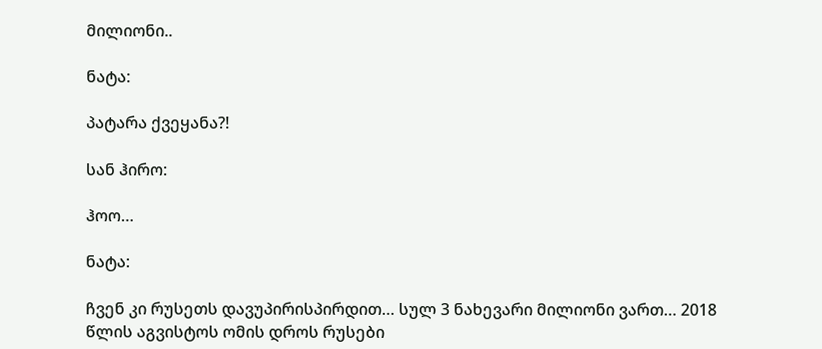მილიონი..

ნატა:

პატარა ქვეყანა?!

სან ჰირო:

ჰოო…

ნატა:

ჩვენ კი რუსეთს დავუპირისპირდით… სულ 3 ნახევარი მილიონი ვართ… 2018 წლის აგვისტოს ომის დროს რუსები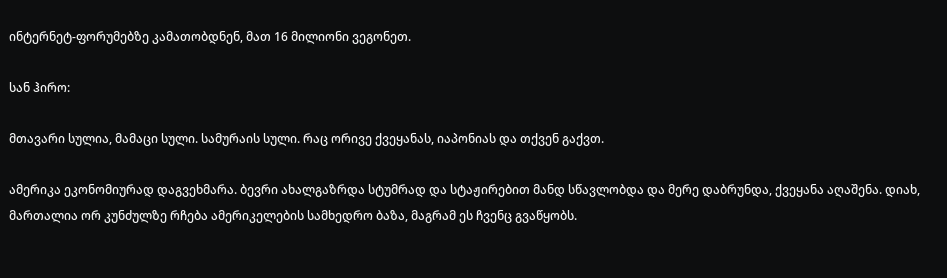ინტერნეტ-ფორუმებზე კამათობდნენ, მათ 16 მილიონი ვეგონეთ.

სან ჰირო:

მთავარი სულია, მამაცი სული. სამურაის სული. რაც ორივე ქვეყანას, იაპონიას და თქვენ გაქვთ.

ამერიკა ეკონომიურად დაგვეხმარა. ბევრი ახალგაზრდა სტუმრად და სტაჟირებით მანდ სწავლობდა და მერე დაბრუნდა, ქვეყანა აღაშენა. დიახ, მართალია ორ კუნძულზე რჩება ამერიკელების სამხედრო ბაზა, მაგრამ ეს ჩვენც გვაწყობს.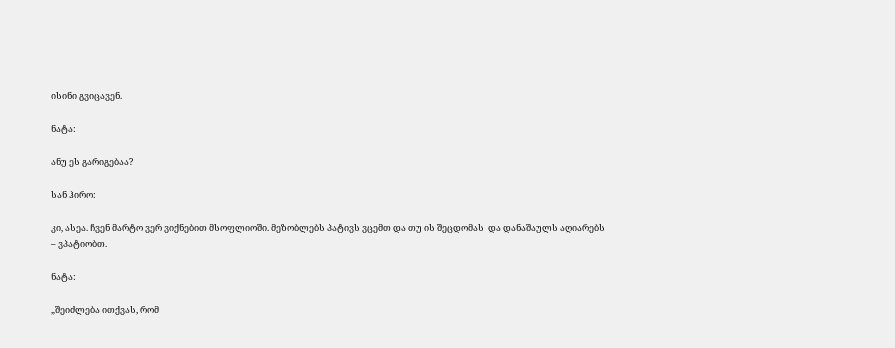ისინი გვიცავენ.

ნატა:

ანუ ეს გარიგებაა?

სან ჰირო:

კი, ასეა. ჩვენ მარტო ვერ ვიქნებით მსოფლიოში. მეზობლებს პატივს ვცემთ და თუ ის შეცდომას  და დანაშაულს აღიარებს – ვპატიობთ.

ნატა:

„შეიძლება ითქვას, რომ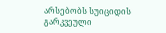არსებობს სუიციდის გარკვეული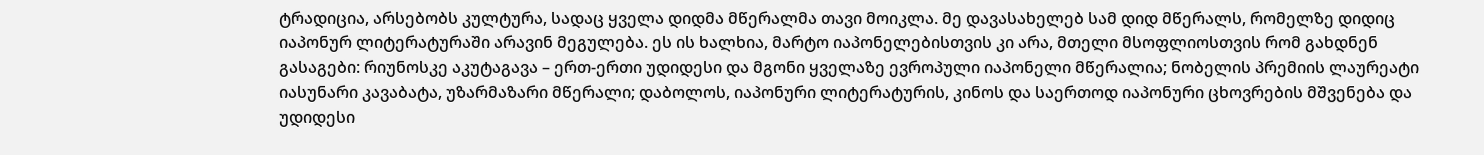ტრადიცია, არსებობს კულტურა, სადაც ყველა დიდმა მწერალმა თავი მოიკლა. მე დავასახელებ სამ დიდ მწერალს, რომელზე დიდიც იაპონურ ლიტერატურაში არავინ მეგულება. ეს ის ხალხია, მარტო იაპონელებისთვის კი არა, მთელი მსოფლიოსთვის რომ გახდნენ გასაგები: რიუნოსკე აკუტაგავა – ერთ-ერთი უდიდესი და მგონი ყველაზე ევროპული იაპონელი მწერალია; ნობელის პრემიის ლაურეატი იასუნარი კავაბატა, უზარმაზარი მწერალი; დაბოლოს, იაპონური ლიტერატურის, კინოს და საერთოდ იაპონური ცხოვრების მშვენება და უდიდესი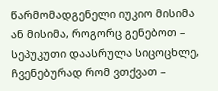წარმომადგენელი იუკიო მისიმა ან მისიმა, როგორც გენებოთ – სეპუკუთი დაასრულა სიცოცხლე, ჩვენებურად რომ ვთქვათ –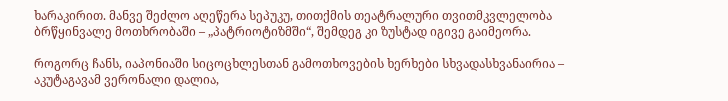ხარაკირით. მანვე შეძლო აღეწერა სეპუკუ, თითქმის თეატრალური თვითმკვლელობა ბრწყინვალე მოთხრობაში – „პატრიოტიზმში“, შემდეგ კი ზუსტად იგივე გაიმეორა.

როგორც ჩანს, იაპონიაში სიცოცხლესთან გამოთხოვების ხერხები სხვადასხვანაირია – აკუტაგავამ ვერონალი დალია,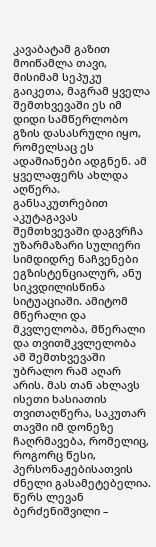კავაბატამ გაზით მოიწამლა თავი, მისიმამ სეპუკუ გაიკეთა, მაგრამ ყველა შემთხვევაში ეს იმ დიდი სამწერლობო გზის დასასრული იყო, რომელსაც ეს ადამიანები ადგნენ. ამ ყველაფერს ახლდა აღწერა. განსაკუთრებით აკუტაგავას შემთხვევაში დაგვრჩა უზარმაზარი სულიერი სიმდიდრე ნაჩვენები ეგზისტენციალურ, ანუ სიკვდილისწინა სიტუაციაში. ამიტომ მწერალი და მკვლელობა, მწერალი და თვითმკვლელობა ამ შემთხვევაში უბრალო რამ აღარ არის. მას თან ახლავს ისეთი ხასიათის თვითაღწერა, საკუთარ თავში იმ დონეზე ჩაღრმავება, რომელიც, როგორც წესი, პერსონაჟებისათვის ძნელი გასამეტებელია. წერს ლევან ბერძენიშვილი –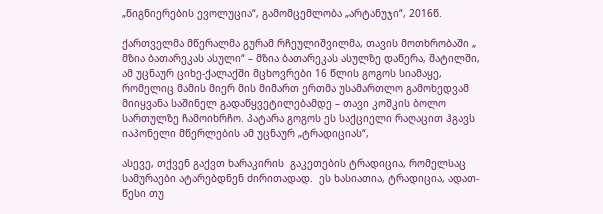„წიგნიერების ევოლუცია“, გამომცემლობა „არტანუჯი“, 2016წ.

ქართველმა მწერალმა გურამ რჩეულიშვილმა, თავის მოთხრობაში „ მზია ბათარეკას ასული“ – მზია ბათარეკას ასულზე დაწერა, შატილში, ამ უცნაურ ციხე-ქალაქში მცხოვრები 16 წლის გოგოს სიამაყე, რომელიც მამის მიერ მის მიმართ ერთმა უსამართლო გამოხედვამ მიიყვანა საშინელ გადაწყვეტილებამდე – თავი კოშკის ბოლო სართულზე ჩამოიხრჩო. პატარა გოგოს ეს საქციელი რაღაცით ჰგავს იაპონელი მწერლების ამ უცნაურ „ტრადიციას“,

ასევე, თქვენ გაქვთ ხარაკირის  გაკეთების ტრადიცია, რომელსაც სამურაები ატარებდნენ ძირითადად.  ეს ხასიათია, ტრადიცია, ადათ-წესი თუ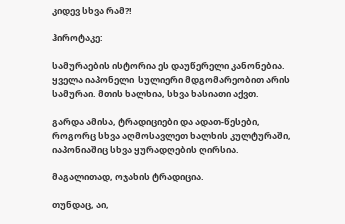კიდევ სხვა რამ?!

ჰიროტაკე:

სამურაების ისტორია ეს დაუწერელი კანონებია. ყველა იაპონელი  სულიერი მდგომარეობით არის სამურაი. მთის ხალხია, სხვა ხასიათი აქვთ.

გარდა ამისა, ტრადიციები და ადათ-წესები, როგორც სხვა აღმოსავლეთ ხალხის კულტურაში, იაპონიაშიც სხვა ყურადღების ღირსია.

მაგალითად, ოჯახის ტრადიცია.

თუნდაც, აი,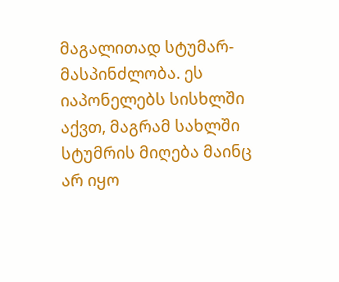მაგალითად სტუმარ-მასპინძლობა. ეს იაპონელებს სისხლში აქვთ, მაგრამ სახლში სტუმრის მიღება მაინც არ იყო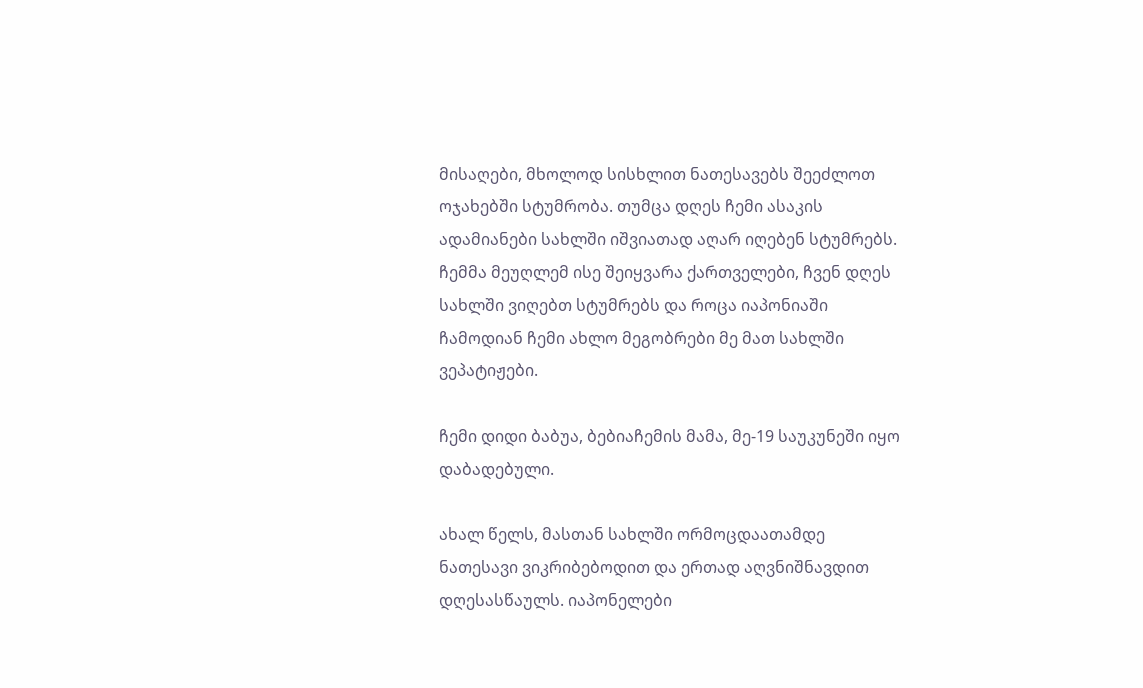მისაღები, მხოლოდ სისხლით ნათესავებს შეეძლოთ ოჯახებში სტუმრობა. თუმცა დღეს ჩემი ასაკის ადამიანები სახლში იშვიათად აღარ იღებენ სტუმრებს. ჩემმა მეუღლემ ისე შეიყვარა ქართველები, ჩვენ დღეს სახლში ვიღებთ სტუმრებს და როცა იაპონიაში ჩამოდიან ჩემი ახლო მეგობრები მე მათ სახლში ვეპატიჟები.

ჩემი დიდი ბაბუა, ბებიაჩემის მამა, მე-19 საუკუნეში იყო დაბადებული.

ახალ წელს, მასთან სახლში ორმოცდაათამდე ნათესავი ვიკრიბებოდით და ერთად აღვნიშნავდით დღესასწაულს. იაპონელები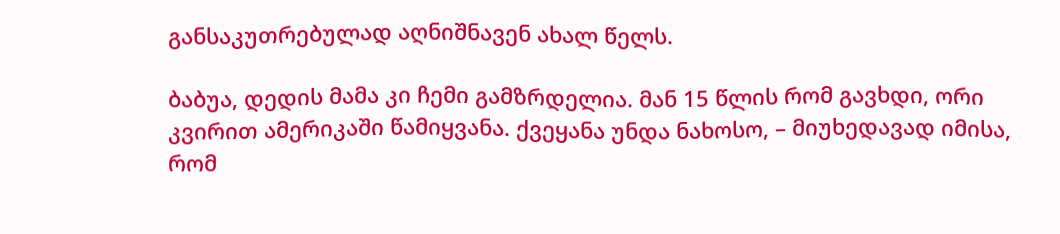განსაკუთრებულად აღნიშნავენ ახალ წელს.

ბაბუა, დედის მამა კი ჩემი გამზრდელია. მან 15 წლის რომ გავხდი, ორი კვირით ამერიკაში წამიყვანა. ქვეყანა უნდა ნახოსო, – მიუხედავად იმისა, რომ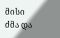მისი ძმა და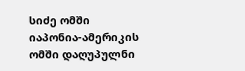სიძე ომში იაპონია-ამერიკის ომში დაღუპულნი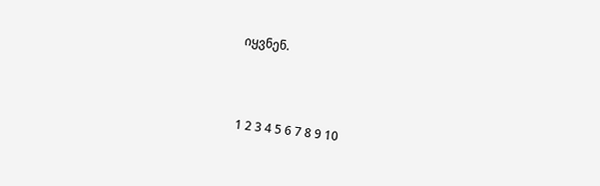იყვნენ.



1 2 3 4 5 6 7 8 9 10